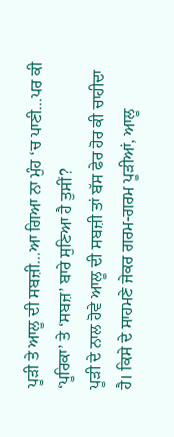ਪੂੜੀ ਤੇ ਆਲੂ ਦੀ ਸਬਜ਼ੀ…ਆ ਗਿਆ ਨਾ ਮੁੰਹ ‘ਚ ਪਾਣੀ…ਪਰ ਕੀ ‘ਪੂਰਿਕਾ’ ਤੇ ‘ਸਬਜ਼’ ਬਾਰੇ ਸੁਣਿਆ ਹੈ ਤੁਸੀਂ?
ਪੂੜੀ ਦੇ ਨਾਲ ਹੋਵੇ ਆਲੂ ਦੀ ਸਬਜ਼ੀ ਤਾਂ ਬੱਸ ਫੇਰ ਹੋਰ ਕੀ ਚਾਹੀਦਾ ਹੈ। ਕਿਸੇ ਦੇ ਸਾਹਮਣੇ ਜੇਕਰ ਗਰਮ-ਗਰਮ ਪੂੜੀਆਂ, ਆਲੂ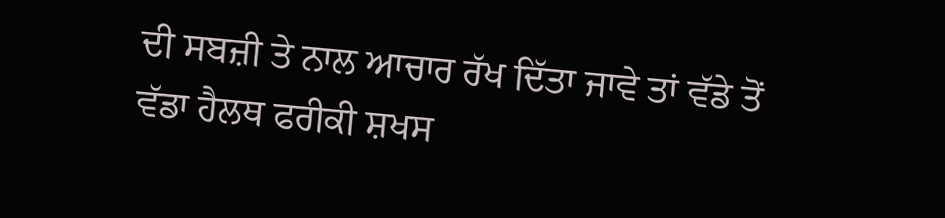ਦੀ ਸਬਜ਼ੀ ਤੇ ਨਾਲ ਆਚਾਰ ਰੱਖ ਦਿੱਤਾ ਜਾਵੇ ਤਾਂ ਵੱਡੇ ਤੋਂ ਵੱਡਾ ਹੈਲਥ ਫਰੀਕੀ ਸ਼ਖਸ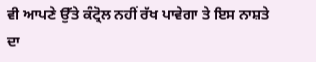ਵੀ ਆਪਣੇ ਉੱਤੇ ਕੰਟ੍ਰੋਲ ਨਹੀਂ ਰੱਖ ਪਾਵੇਗਾ ਤੇ ਇਸ ਨਾਸ਼ਤੇ ਦਾ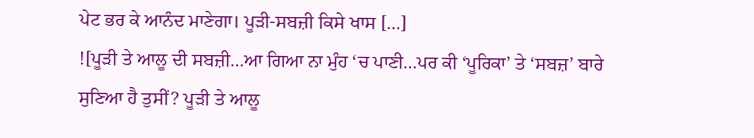ਪੇਟ ਭਰ ਕੇ ਆਨੰਦ ਮਾਣੇਗਾ। ਪੂੜੀ-ਸਬਜ਼ੀ ਕਿਸੇ ਖਾਸ […]
![ਪੂੜੀ ਤੇ ਆਲੂ ਦੀ ਸਬਜ਼ੀ…ਆ ਗਿਆ ਨਾ ਮੁੰਹ ‘ਚ ਪਾਣੀ…ਪਰ ਕੀ ‘ਪੂਰਿਕਾ’ ਤੇ ‘ਸਬਜ਼’ ਬਾਰੇ ਸੁਣਿਆ ਹੈ ਤੁਸੀਂ? ਪੂੜੀ ਤੇ ਆਲੂ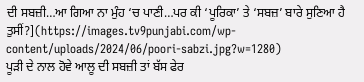ਦੀ ਸਬਜ਼ੀ…ਆ ਗਿਆ ਨਾ ਮੁੰਹ ‘ਚ ਪਾਣੀ…ਪਰ ਕੀ ‘ਪੂਰਿਕਾ’ ਤੇ ‘ਸਬਜ਼’ ਬਾਰੇ ਸੁਣਿਆ ਹੈ ਤੁਸੀਂ?](https://images.tv9punjabi.com/wp-content/uploads/2024/06/poori-sabzi.jpg?w=1280)
ਪੂੜੀ ਦੇ ਨਾਲ ਹੋਵੇ ਆਲੂ ਦੀ ਸਬਜ਼ੀ ਤਾਂ ਬੱਸ ਫੇਰ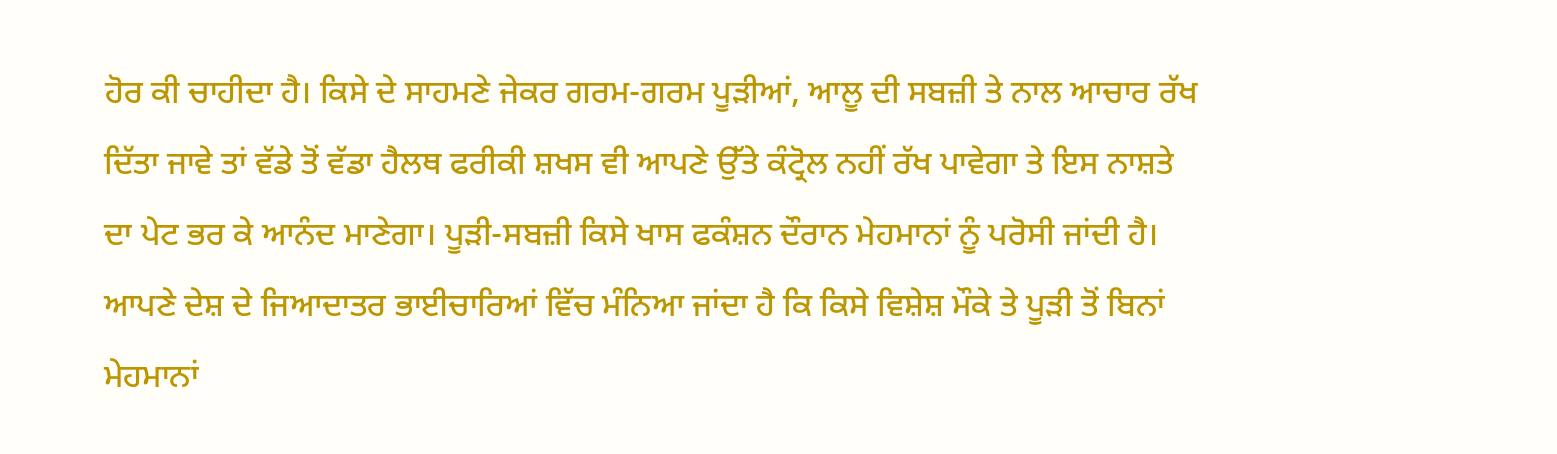ਹੋਰ ਕੀ ਚਾਹੀਦਾ ਹੈ। ਕਿਸੇ ਦੇ ਸਾਹਮਣੇ ਜੇਕਰ ਗਰਮ-ਗਰਮ ਪੂੜੀਆਂ, ਆਲੂ ਦੀ ਸਬਜ਼ੀ ਤੇ ਨਾਲ ਆਚਾਰ ਰੱਖ ਦਿੱਤਾ ਜਾਵੇ ਤਾਂ ਵੱਡੇ ਤੋਂ ਵੱਡਾ ਹੈਲਥ ਫਰੀਕੀ ਸ਼ਖਸ ਵੀ ਆਪਣੇ ਉੱਤੇ ਕੰਟ੍ਰੋਲ ਨਹੀਂ ਰੱਖ ਪਾਵੇਗਾ ਤੇ ਇਸ ਨਾਸ਼ਤੇ ਦਾ ਪੇਟ ਭਰ ਕੇ ਆਨੰਦ ਮਾਣੇਗਾ। ਪੂੜੀ-ਸਬਜ਼ੀ ਕਿਸੇ ਖਾਸ ਫਕੰਸ਼ਨ ਦੌਰਾਨ ਮੇਹਮਾਨਾਂ ਨੂੰ ਪਰੋਸੀ ਜਾਂਦੀ ਹੈ। ਆਪਣੇ ਦੇਸ਼ ਦੇ ਜਿਆਦਾਤਰ ਭਾਈਚਾਰਿਆਂ ਵਿੱਚ ਮੰਨਿਆ ਜਾਂਦਾ ਹੈ ਕਿ ਕਿਸੇ ਵਿਸ਼ੇਸ਼ ਮੌਕੇ ਤੇ ਪੂੜੀ ਤੋਂ ਬਿਨਾਂ ਮੇਹਮਾਨਾਂ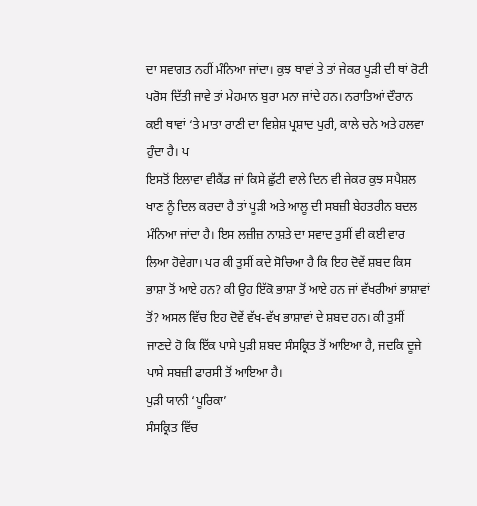ਦਾ ਸਵਾਗਤ ਨਹੀਂ ਮੰਨਿਆ ਜਾਂਦਾ। ਕੁਝ ਥਾਵਾਂ ਤੇ ਤਾਂ ਜੇਕਰ ਪੂੜੀ ਦੀ ਥਾਂ ਰੋਟੀ ਪਰੋਸ ਦਿੱਤੀ ਜਾਵੇ ਤਾਂ ਮੇਹਮਾਨ ਬੁਰਾ ਮਨਾ ਜਾਂਦੇ ਹਨ। ਨਰਾਤਿਆਂ ਦੌਰਾਨ ਕਈ ਥਾਵਾਂ ‘ਤੇ ਮਾਤਾ ਰਾਣੀ ਦਾ ਵਿਸ਼ੇਸ਼ ਪ੍ਰਸ਼ਾਦ ਪੁਰੀ, ਕਾਲੇ ਚਨੇ ਅਤੇ ਹਲਵਾ ਹੁੰਦਾ ਹੈ। ਪ
ਇਸਤੋਂ ਇਲਾਵਾ ਵੀਕੈਂਡ ਜਾਂ ਕਿਸੇ ਛੁੱਟੀ ਵਾਲੇ ਦਿਨ ਵੀ ਜੇਕਰ ਕੁਝ ਸਪੈਸ਼ਲ ਖਾਣ ਨੂੰ ਦਿਲ ਕਰਦਾ ਹੈ ਤਾਂ ਪੂੜੀ ਅਤੇ ਆਲੂ ਦੀ ਸਬਜ਼ੀ ਬੇਹਤਰੀਨ ਬਦਲ ਮੰਨਿਆ ਜਾਂਦਾ ਹੈ। ਇਸ ਲਜ਼ੀਜ਼ ਨਾਸ਼ਤੇ ਦਾ ਸਵਾਦ ਤੁਸੀਂ ਵੀ ਕਈ ਵਾਰ ਲਿਆ ਹੋਵੇਗਾ। ਪਰ ਕੀ ਤੁਸੀਂ ਕਦੇ ਸੋਚਿਆ ਹੈ ਕਿ ਇਹ ਦੋਵੇਂ ਸ਼ਬਦ ਕਿਸ ਭਾਸ਼ਾ ਤੋਂ ਆਏ ਹਨ? ਕੀ ਉਹ ਇੱਕੋ ਭਾਸ਼ਾ ਤੋਂ ਆਏ ਹਨ ਜਾਂ ਵੱਖਰੀਆਂ ਭਾਸ਼ਾਵਾਂ ਤੋਂ? ਅਸਲ ਵਿੱਚ ਇਹ ਦੋਵੇਂ ਵੱਖ-ਵੱਖ ਭਾਸ਼ਾਵਾਂ ਦੇ ਸ਼ਬਦ ਹਨ। ਕੀ ਤੁਸੀਂ ਜਾਣਦੇ ਹੋ ਕਿ ਇੱਕ ਪਾਸੇ ਪੁੜੀ ਸ਼ਬਦ ਸੰਸਕ੍ਰਿਤ ਤੋਂ ਆਇਆ ਹੈ, ਜਦਕਿ ਦੂਜੇ ਪਾਸੇ ਸਬਜ਼ੀ ਫਾਰਸੀ ਤੋਂ ਆਇਆ ਹੈ।
ਪੁੜੀ ਯਾਨੀ ‘ਪੂਰਿਕਾ’
ਸੰਸਕ੍ਰਿਤ ਵਿੱਚ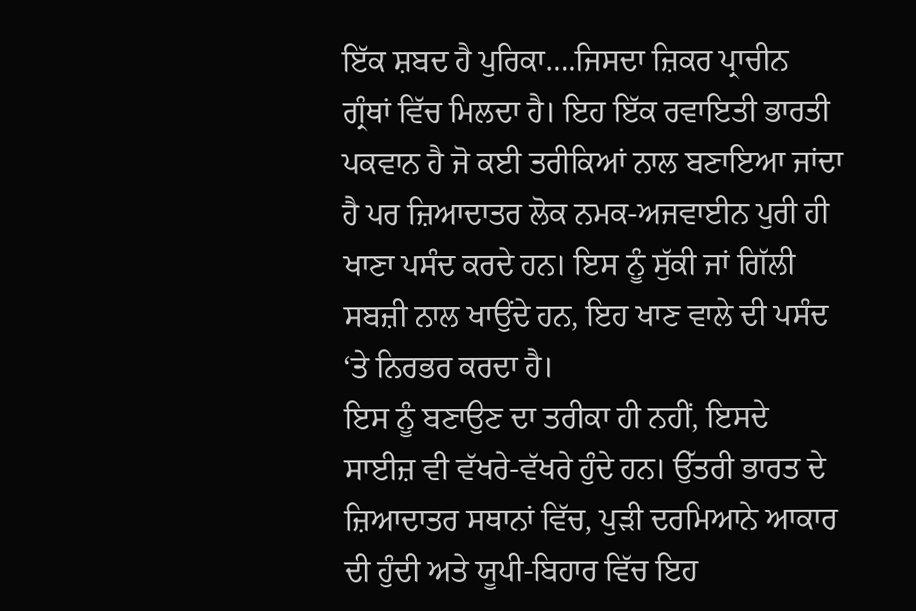ਇੱਕ ਸ਼ਬਦ ਹੈ ਪੁਰਿਕਾ….ਜਿਸਦਾ ਜ਼ਿਕਰ ਪ੍ਰਾਚੀਨ ਗ੍ਰੰਥਾਂ ਵਿੱਚ ਮਿਲਦਾ ਹੈ। ਇਹ ਇੱਕ ਰਵਾਇਤੀ ਭਾਰਤੀ ਪਕਵਾਨ ਹੈ ਜੋ ਕਈ ਤਰੀਕਿਆਂ ਨਾਲ ਬਣਾਇਆ ਜਾਂਦਾ ਹੈ ਪਰ ਜ਼ਿਆਦਾਤਰ ਲੋਕ ਨਮਕ-ਅਜਵਾਈਨ ਪੁਰੀ ਹੀ ਖਾਣਾ ਪਸੰਦ ਕਰਦੇ ਹਨ। ਇਸ ਨੂੰ ਸੁੱਕੀ ਜਾਂ ਗਿੱਲੀ ਸਬਜ਼ੀ ਨਾਲ ਖਾਉਂਦੇ ਹਨ, ਇਹ ਖਾਣ ਵਾਲੇ ਦੀ ਪਸੰਦ ‘ਤੇ ਨਿਰਭਰ ਕਰਦਾ ਹੈ।
ਇਸ ਨੂੰ ਬਣਾਉਣ ਦਾ ਤਰੀਕਾ ਹੀ ਨਹੀਂ, ਇਸਦੇ ਸਾਈਜ਼ ਵੀ ਵੱਖਰੇ-ਵੱਖਰੇ ਹੁੰਦੇ ਹਨ। ਉੱਤਰੀ ਭਾਰਤ ਦੇ ਜ਼ਿਆਦਾਤਰ ਸਥਾਨਾਂ ਵਿੱਚ, ਪੁੜੀ ਦਰਮਿਆਨੇ ਆਕਾਰ ਦੀ ਹੁੰਦੀ ਅਤੇ ਯੂਪੀ-ਬਿਹਾਰ ਵਿੱਚ ਇਹ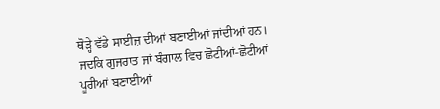ਥੋੜ੍ਹੇ ਵੱਡੇ ਸਾਈਜ਼ ਦੀਆਂ ਬਣਾਈਆਂ ਜਾਂਦੀਆਂ ਹਨ। ਜਦਕਿ ਗੁਜਰਾਤ ਜਾਂ ਬੰਗਾਲ ਵਿਚ ਛੋਟੀਆਂ-ਛੋਟੀਆਂ ਪੂਰੀਆਂ ਬਣਾਈਆਂ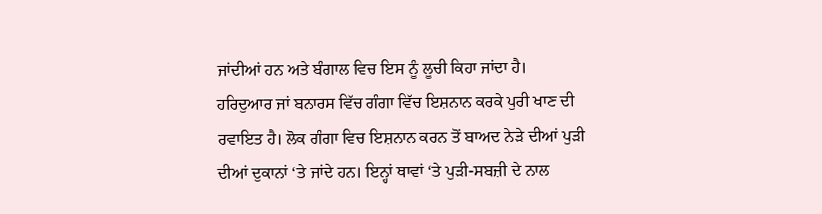ਜਾਂਦੀਆਂ ਹਨ ਅਤੇ ਬੰਗਾਲ ਵਿਚ ਇਸ ਨੂੰ ਲੂਚੀ ਕਿਹਾ ਜਾਂਦਾ ਹੈ।
ਹਰਿਦੁਆਰ ਜਾਂ ਬਨਾਰਸ ਵਿੱਚ ਗੰਗਾ ਵਿੱਚ ਇਸ਼ਨਾਨ ਕਰਕੇ ਪੁਰੀ ਖਾਣ ਦੀ ਰਵਾਇਤ ਹੈ। ਲੋਕ ਗੰਗਾ ਵਿਚ ਇਸ਼ਨਾਨ ਕਰਨ ਤੋਂ ਬਾਅਦ ਨੇੜੇ ਦੀਆਂ ਪੁੜੀ ਦੀਆਂ ਦੁਕਾਨਾਂ ‘ਤੇ ਜਾਂਦੇ ਹਨ। ਇਨ੍ਹਾਂ ਥਾਵਾਂ ‘ਤੇ ਪੁੜੀ-ਸਬਜ਼ੀ ਦੇ ਨਾਲ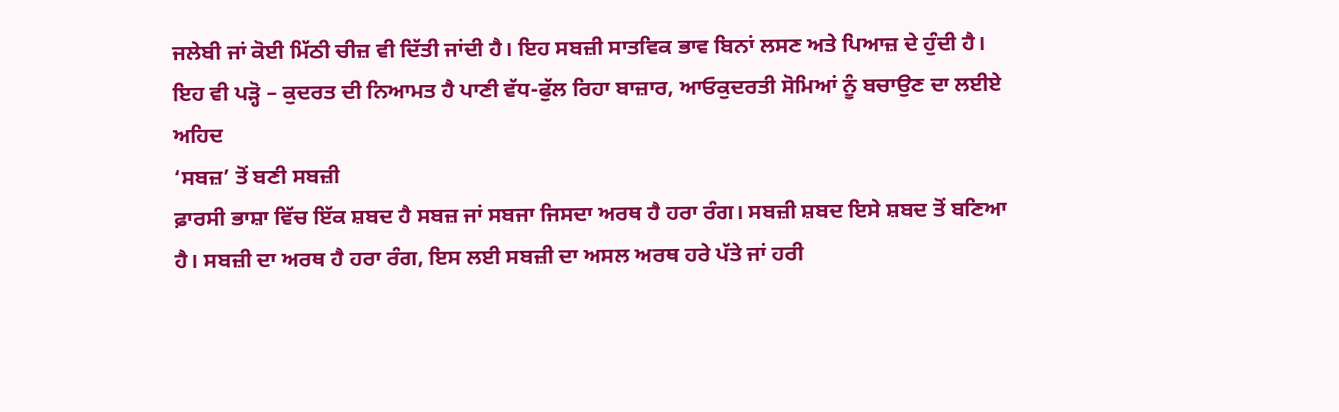ਜਲੇਬੀ ਜਾਂ ਕੋਈ ਮਿੱਠੀ ਚੀਜ਼ ਵੀ ਦਿੱਤੀ ਜਾਂਦੀ ਹੈ। ਇਹ ਸਬਜ਼ੀ ਸਾਤਵਿਕ ਭਾਵ ਬਿਨਾਂ ਲਸਣ ਅਤੇ ਪਿਆਜ਼ ਦੇ ਹੁੰਦੀ ਹੈ।
ਇਹ ਵੀ ਪੜ੍ਹੋ – ਕੁਦਰਤ ਦੀ ਨਿਆਮਤ ਹੈ ਪਾਣੀ ਵੱਧ-ਫੁੱਲ ਰਿਹਾ ਬਾਜ਼ਾਰ, ਆਓਕੁਦਰਤੀ ਸੋਮਿਆਂ ਨੂੰ ਬਚਾਉਣ ਦਾ ਲਈਏ ਅਹਿਦ
‘ਸਬਜ਼’ ਤੋਂ ਬਣੀ ਸਬਜ਼ੀ
ਫ਼ਾਰਸੀ ਭਾਸ਼ਾ ਵਿੱਚ ਇੱਕ ਸ਼ਬਦ ਹੈ ਸਬਜ਼ ਜਾਂ ਸਬਜਾ ਜਿਸਦਾ ਅਰਥ ਹੈ ਹਰਾ ਰੰਗ। ਸਬਜ਼ੀ ਸ਼ਬਦ ਇਸੇ ਸ਼ਬਦ ਤੋਂ ਬਣਿਆ ਹੈ। ਸਬਜ਼ੀ ਦਾ ਅਰਥ ਹੈ ਹਰਾ ਰੰਗ, ਇਸ ਲਈ ਸਬਜ਼ੀ ਦਾ ਅਸਲ ਅਰਥ ਹਰੇ ਪੱਤੇ ਜਾਂ ਹਰੀ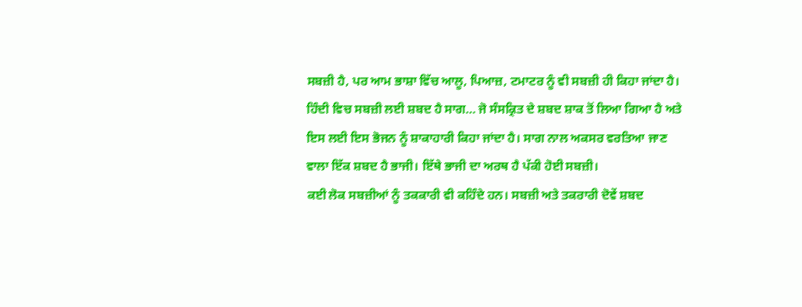ਸਬਜ਼ੀ ਹੈ, ਪਰ ਆਮ ਭਾਸ਼ਾ ਵਿੱਚ ਆਲੂ, ਪਿਆਜ਼, ਟਮਾਟਰ ਨੂੰ ਵੀ ਸਬਜ਼ੀ ਹੀ ਕਿਹਾ ਜਾਂਦਾ ਹੈ। ਹਿੰਦੀ ਵਿਚ ਸਬਜ਼ੀ ਲਈ ਸ਼ਬਦ ਹੈ ਸਾਗ… ਜੋ ਸੰਸਕ੍ਰਿਤ ਦੇ ਸ਼ਬਦ ਸ਼ਾਕ ਤੋਂ ਲਿਆ ਗਿਆ ਹੈ ਅਤੇ ਇਸ ਲਈ ਇਸ ਭੋਜਨ ਨੂੰ ਸ਼ਾਕਾਹਾਰੀ ਕਿਹਾ ਜਾਂਦਾ ਹੈ। ਸਾਗ ਨਾਲ ਅਕਸਰ ਵਰਤਿਆ ਜਾਣ ਵਾਲਾ ਇੱਕ ਸ਼ਬਦ ਹੈ ਭਾਜੀ। ਇੱਥੇ ਭਾਜੀ ਦਾ ਅਰਥ ਹੈ ਪੱਕੀ ਹੋਈ ਸਬਜ਼ੀ।
ਕਈ ਲੋਕ ਸਬਜ਼ੀਆਂ ਨੂੰ ਤਕਕਾਰੀ ਵੀ ਕਹਿੰਦੇ ਹਨ। ਸਬਜ਼ੀ ਅਤੇ ਤਕਰਾਰੀ ਦੋਵੇਂ ਸ਼ਬਦ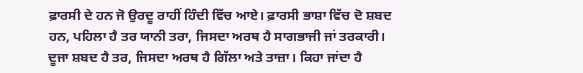ਫ਼ਾਰਸੀ ਦੇ ਹਨ ਜੋ ਉਰਦੂ ਰਾਹੀਂ ਹਿੰਦੀ ਵਿੱਚ ਆਏ। ਫ਼ਾਰਸੀ ਭਾਸ਼ਾ ਵਿੱਚ ਦੋ ਸ਼ਬਦ ਹਨ, ਪਹਿਲਾ ਹੈ ਤਰ ਯਾਨੀ ਤਰਾ, ਜਿਸਦਾ ਅਰਥ ਹੈ ਸਾਗਭਾਜੀ ਜਾਂ ਤਰਕਾਰੀ। ਦੂਜਾ ਸ਼ਬਦ ਹੈ ਤਰ, ਜਿਸਦਾ ਅਰਥ ਹੈ ਗਿੱਲਾ ਅਤੇ ਤਾਜ਼ਾ। ਕਿਹਾ ਜਾਂਦਾ ਹੈ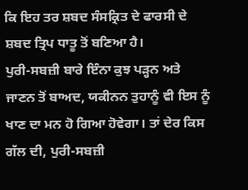ਕਿ ਇਹ ਤਰ ਸ਼ਬਦ ਸੰਸਕ੍ਰਿਤ ਦੇ ਫਾਰਸੀ ਦੇ ਸ਼ਬਦ ਤ੍ਰਿਪ ਧਾਤੂ ਤੋਂ ਬਣਿਆ ਹੈ।
ਪੁਰੀ-ਸਬਜ਼ੀ ਬਾਰੇ ਇੰਨਾ ਕੁਝ ਪੜ੍ਹਨ ਅਤੇ ਜਾਣਨ ਤੋਂ ਬਾਅਦ, ਯਕੀਨਨ ਤੁਹਾਨੂੰ ਵੀ ਇਸ ਨੂੰ ਖਾਣ ਦਾ ਮਨ ਹੋ ਗਿਆ ਹੋਵੇਗਾ। ਤਾਂ ਦੇਰ ਕਿਸ ਗੱਲ ਦੀ, ਪੁਰੀ-ਸਬਜ਼ੀ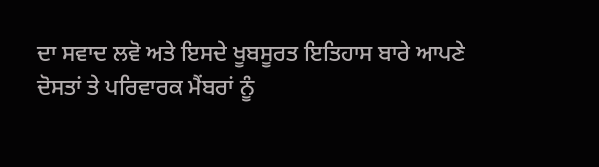ਦਾ ਸਵਾਦ ਲਵੋ ਅਤੇ ਇਸਦੇ ਖੂਬਸੂਰਤ ਇਤਿਹਾਸ ਬਾਰੇ ਆਪਣੇ ਦੋਸਤਾਂ ਤੇ ਪਰਿਵਾਰਕ ਮੈਂਬਰਾਂ ਨੂੰ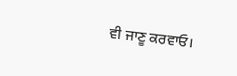ਵੀ ਜਾਣੂ ਕਰਵਾਓ।